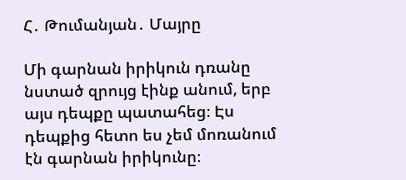Հ․ Թումանյան․ Մայրը

Մի գարնան իրիկուն դռանը նստած զրույց էինք անում, երբ այս դեպքը պատահեց։ Էս դեպքից հետո ես չեմ մոռանում էն գարնան իրիկունը։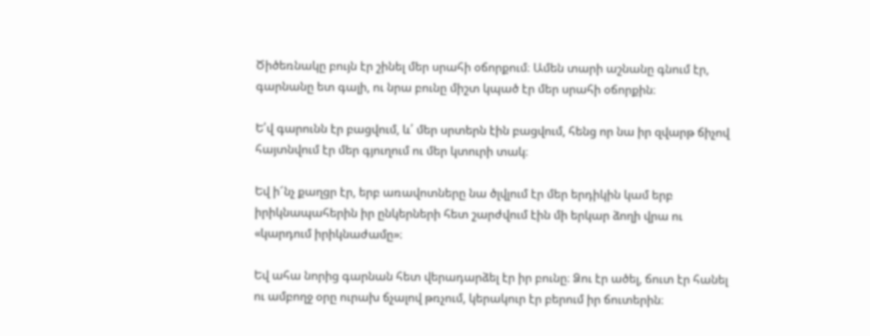Ծիծեռնակը բույն էր շինել մեր սրահի օճորքում։ Ամեն տարի աշնանը գնում էր, գարնանը ետ գալի, ու նրա բունը միշտ կպած էր մեր սրահի օճորքին։

Ե՛վ գարունն էր բացվում, և՛ մեր սրտերն էին բացվում, հենց որ նա իր զվարթ ճիչով հայտնվում էր մեր գյուղում ու մեր կտուրի տակ։

Եվ ի՜նչ քաղցր էր, երբ առավոտները նա ծլվլում էր մեր երդիկին կամ երբ իրիկնապահերին իր ընկերների հետ շարժվում էին մի երկար ձողի վրա ու «կարդում իրիկնաժամը»։

Եվ ահա նորից գարնան հետ վերադարձել էր իր բունը։ Ձու էր ածել, ճուտ էր հանել ու ամբողջ օրը ուրախ ճչալով թռչում, կերակուր էր բերում իր ճուտերին։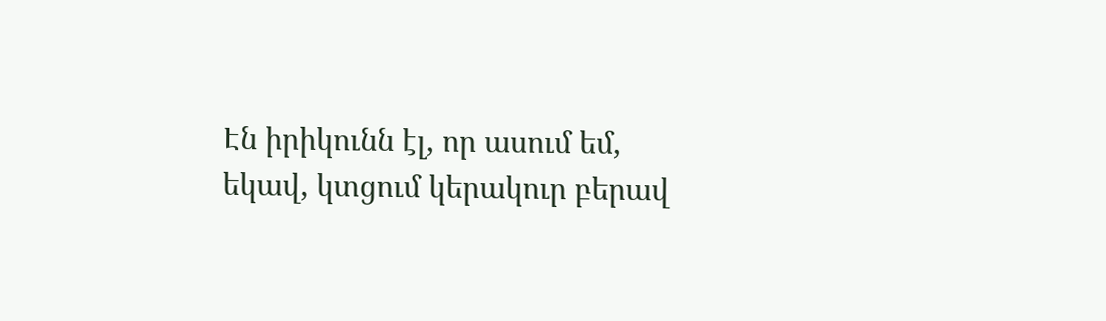Էն իրիկունն էլ, որ ասում եմ, եկավ, կտցում կերակուր բերավ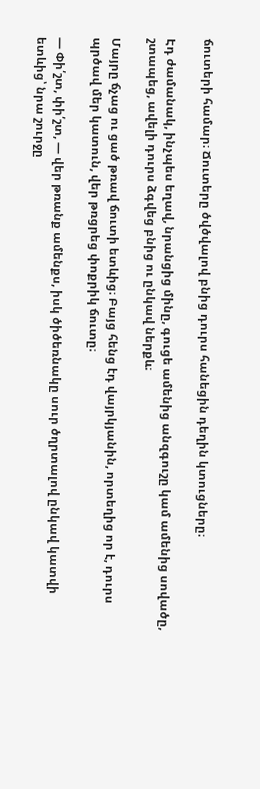ճուտերի համար։ Ճուտերը ծվծվալով բնից դուրս հանեցին դեղին կտուցները։

Էդ ժամանակ, ինչպես եղավ, նրանցից մինը, գուցե ամենից անզգուշը կամ ամենից սովածը, շտապեց, ավելի դուրս ձգվեց բնից ու ընկավ ներքև։

Մայրը ճչաց ու ցած թռավ ճուտի ետևից։ Բայց հենց էդ վայրկյանին, որտեղից որ է, դուրս պրծավ մեր կատուն, վեր թռցրեց փոքրիկ ճուտը։

— Փի՛շտ, փի՛շտ, — վեր թռանք ամենքս, իսկ ծիծեռնակը սուր ծղրտալով ընկավ կատվի ետևից՝ նրա շուրջը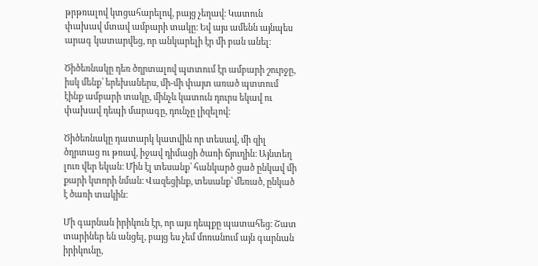թրթռալով կտցահարելով, բայց չեղավ։ Կատուն փախավ մտավ ամբարի տակը։ Եվ այս ամենն այնպես արագ կատարվեց, որ անկարելի էր մի բան անել։

Ծիծեռնակը դեռ ծղրտալով պտտում էր ամբարի շուրջը, իսկ մենք՝ երեխաներս, մի-մի փայտ առած պտտում էինք ամբարի տակը, մինչև կատուն դուրս եկավ ու փախավ դեպի մարագը, դունչը լիզելով։

Ծիծեռնակը դատարկ կատվին որ տեսավ, մի զիլ ծղրտաց ու թռավ, իջավ դիմացի ծառի ճյուղին։ Այնտեղ լուռ վեր եկան։ Մին էլ տեսանք՝ հանկարծ ցած ընկավ մի քարի կտորի նման։ Վազեցինք, տեսանք՝ մեռած, ընկած է ծառի տակին։

Մի գարնան իրիկուն էր, որ այս դեպքը պատահեց։ Շատ տարիներ են անցել, բայց ես չեմ մոռանում այն գարնան իրիկունը,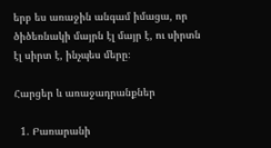երբ ես առաջին անգամ իմացա, որ ծիծեռնակի մայրն էլ մայր է, ու սիրտն էլ սիրտ է, ինչպես մերը։

Հարցեր և առաջադրանքներ

  1. Բառարանի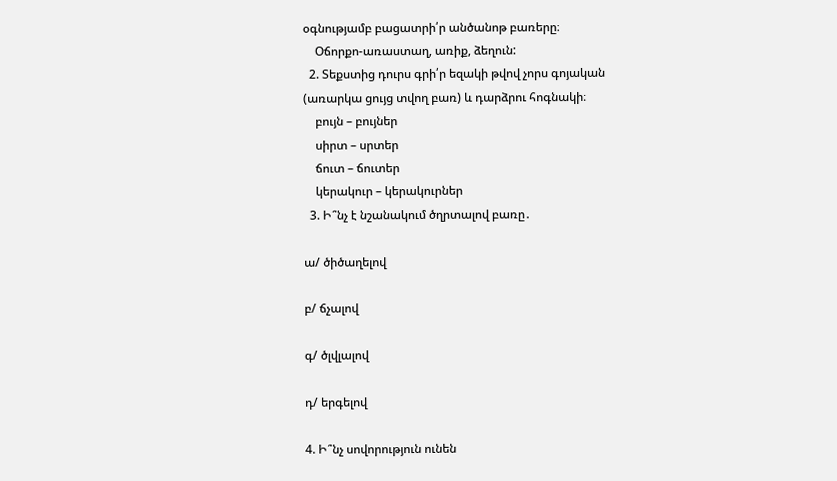օգնությամբ բացատրի՛ր անծանոթ բառերը։
    Օճորքո-առաստաղ, առիք, ձեղուն:
  2. Տեքստից դուրս գրի՛ր եզակի թվով չորս գոյական (առարկա ցույց տվող բառ) և դարձրու հոգնակի։
    բույն – բույներ
    սիրտ – սրտեր
    ճուտ – ճուտեր
    կերակուր – կերակուրներ
  3. Ի՞նչ է նշանակում ծղրտալով բառը․

ա/ ծիծաղելով

բ/ ճչալով

գ/ ծլվլալով

դ/ երգելով

4. Ի՞նչ սովորություն ունեն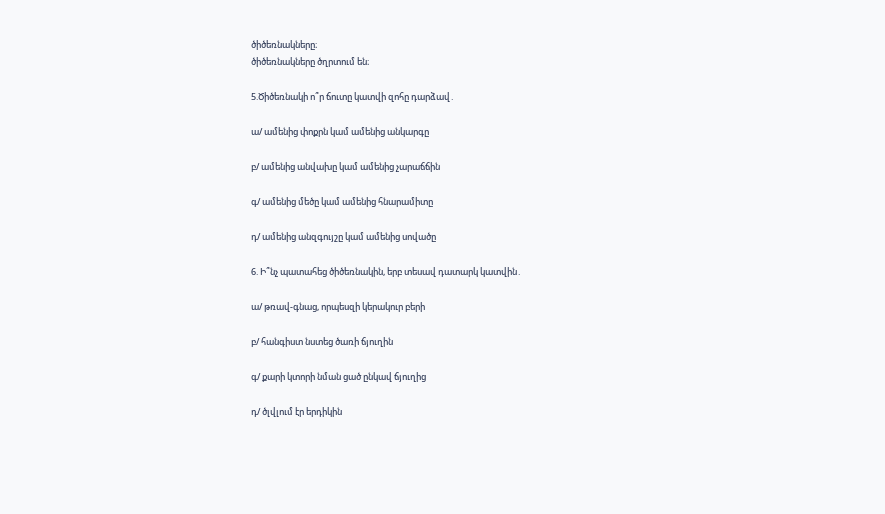ծիծեռնակները։
ծիծեռնակները ծղրտում են։

5.Ծիծեռնակի ո՞ր ճուտը կատվի զոհը դարձավ․

ա/ ամենից փոքրն կամ ամենից անկարգը

բ/ ամենից անվախը կամ ամենից չարաճճին

գ/ ամենից մեծը կամ ամենից հնարամիտը

դ/ ամենից անզգույշը կամ ամենից սովածը

6. Ի՞նչ պատահեց ծիծեռնակին, երբ տեսավ դատարկ կատվին․

ա/ թռավ-գնաց, որպեսզի կերակուր բերի

բ/ հանգիստ նստեց ծառի ճյուղին

գ/ քարի կտորի նման ցած ընկավ ճյուղից

դ/ ծլվլում էր երդիկին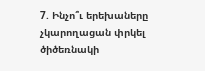7. Ինչո՞ւ երեխաները չկարողացան փրկել ծիծեռնակի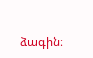ձագին։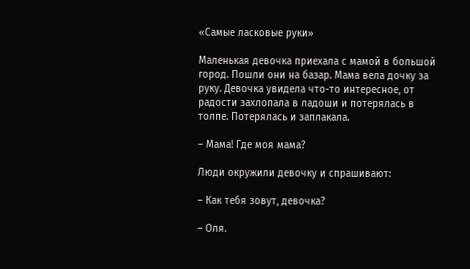«Самые ласковые руки»

Маленькая девочка приехала с мамой в большой город. Пошли они на базар. Мама вела дочку за руку. Девочка увидела что-то интересное, от радости захлопала в ладоши и потерялась в толпе. Потерялась и заплакала.

– Мама! Где моя мама?

Люди окружили девочку и спрашивают:

– Как тебя зовут, девочка?

– Оля.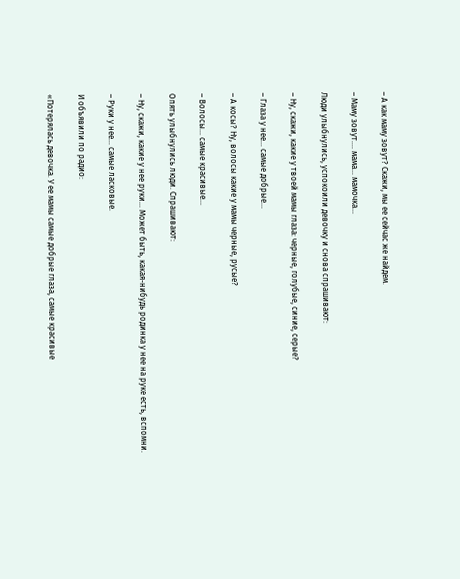– А как маму зовут? Скажи, мы ее сейчас же найдем.

– Маму зовут…. мама… мамочка…

Люди улыбнулись, успокоили девочку и снова спрашивают:

– Ну, скажи, какие у твоей мамы глаза: черные, голубые, синие, серые?

– Глаза у нее… самые добрые…

– А косы? Ну, волосы какие у мамы черные, русые?

– Волосы… самые красивые…

Опять улыбнулись люди. Спрашивают:

– Ну, скажи, какие у нее руки… Может быть, какая-нибудь родинка у нее на руке есть, вспомни.

– Руки у нее… самые ласковые.

И объявили по радио:

«Потерялась девочка. У ее мамы самые добрые глаза, самые красивые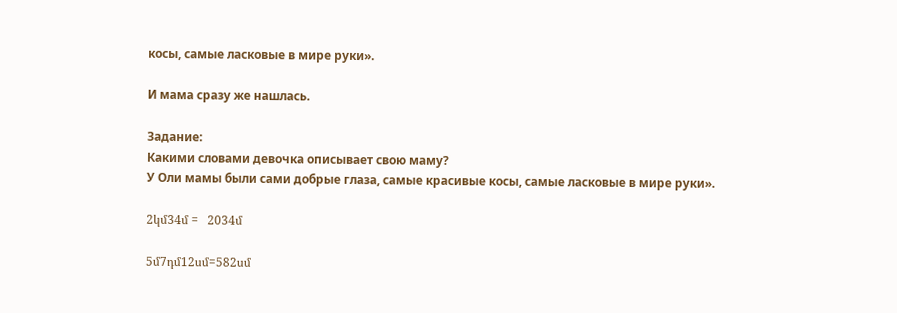косы, самые ласковые в мире руки».

И мама сразу же нашлась.

Задание:
Какими словами девочка описывает свою маму?
У Оли мамы были сами добрые глаза, самые красивые косы, самые ласковые в мире руки».

2կմ34մ =   2034մ

5մ7դմ12սմ=582սմ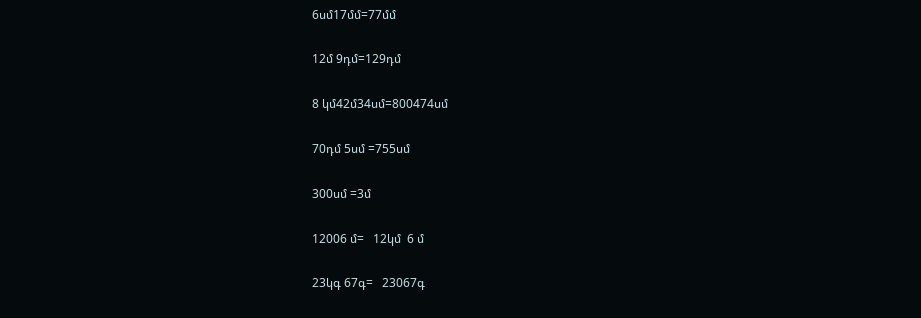6սմ17մմ=77մմ

12մ 9դմ=129դմ

8 կմ42մ34սմ=800474սմ

70դմ 5սմ =755սմ

300սմ =3մ

12006 մ=   12կմ  6 մ

23կգ 67գ=   23067գ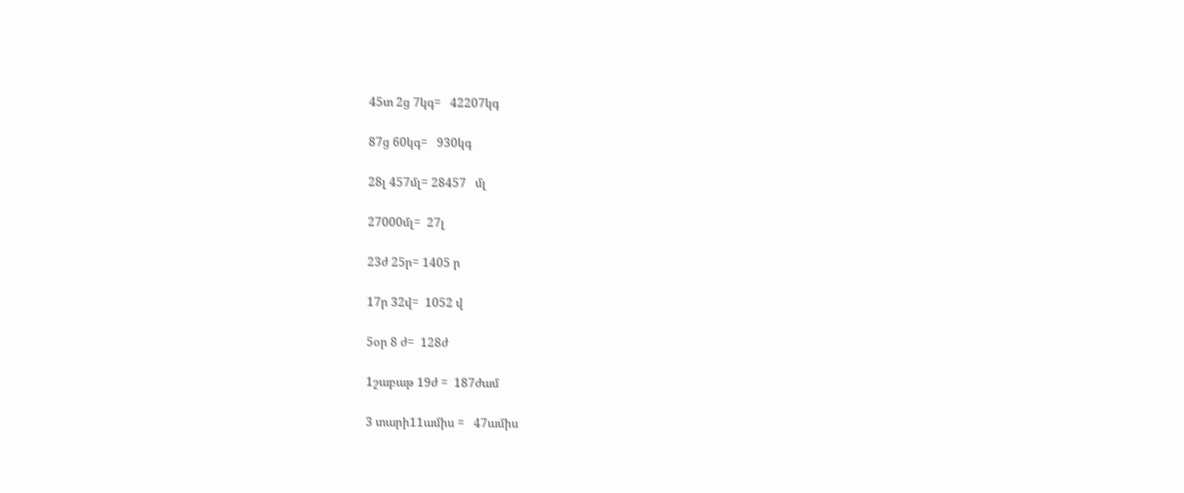45տ 2ց 7կգ=   42207կգ

87ց 60կգ=   930կգ

28լ 457մլ= 28457   մլ

27000մլ=  27լ

23ժ 25ր= 1405 ր

17ր 32վ=  1052 վ

5օր 8 ժ=  128ժ

1շաբաթ 19ժ =  187ժամ

3 տարի11ամիս =   47ամիս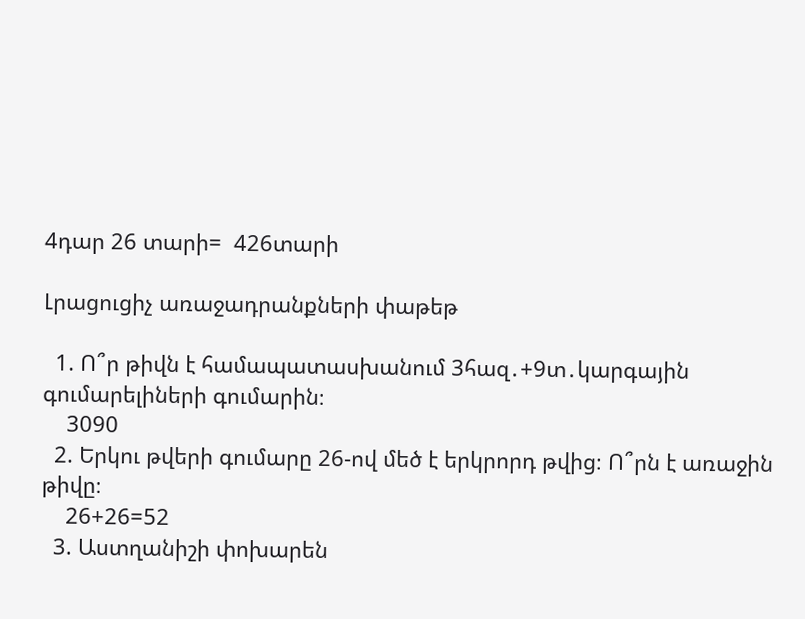4դար 26 տարի=  426տարի

Լրացուցիչ առաջադրանքների փաթեթ

  1. Ո՞ր թիվն է համապատասխանում 3հազ․+9տ․կարգային գումարելիների գումարին։
    3090
  2. Երկու թվերի գումարը 26-ով մեծ է երկրորդ թվից։ Ո՞րն է առաջին թիվը։
    26+26=52
  3. Աստղանիշի փոխարեն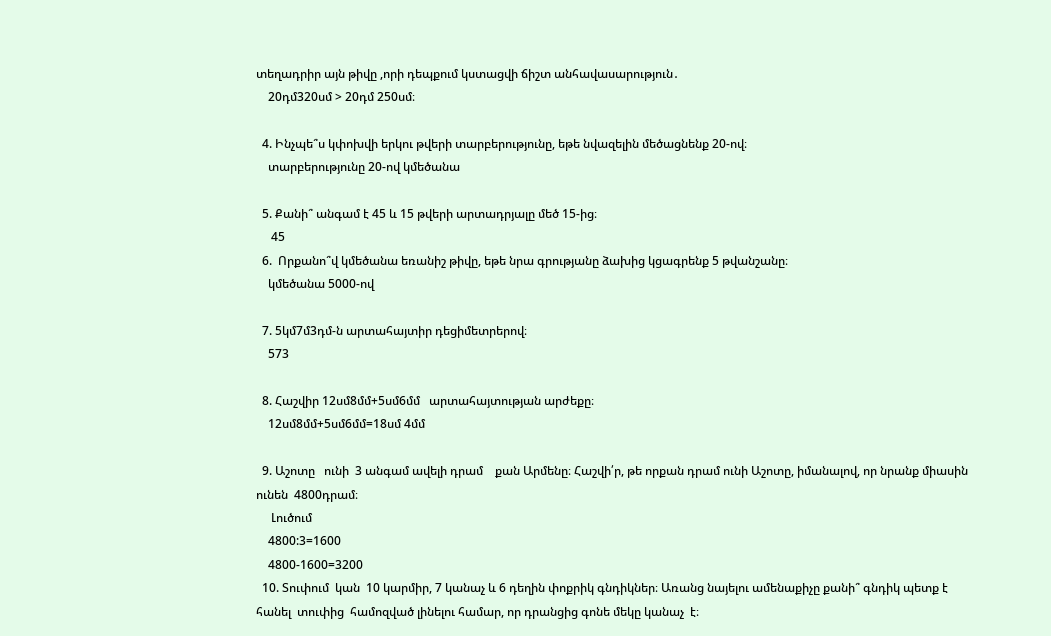տեղադրիր այն թիվը ,որի դեպքում կստացվի ճիշտ անհավասարություն․
    20դմ320սմ > 20դմ 250սմ։

  4. Ինչպե՞ս կփոխվի երկու թվերի տարբերությունը, եթե նվազելին մեծացնենք 20-ով։
    տարբերությունը 20-ով կմեծանա

  5. Քանի՞ անգամ է 45 և 15 թվերի արտադրյալը մեծ 15-ից։
     45
  6.  Որքանո՞վ կմեծանա եռանիշ թիվը, եթե նրա գրությանը ձախից կցագրենք 5 թվանշանը։
    կմեծանա 5000-ով

  7. 5կմ7մ3դմ-ն արտահայտիր դեցիմետրերով։
    573

  8. Հաշվիր 12սմ8մմ+5սմ6մմ   արտահայտության արժեքը։
    12սմ8մմ+5սմ6մմ=18սմ 4մմ

  9. Աշոտը   ունի  3 անգամ ավելի դրամ    քան Արմենը։ Հաշվի՛ր, թե որքան դրամ ունի Աշոտը, իմանալով, որ նրանք միասին ունեն  4800դրամ։
     Լուծում
    4800:3=1600
    4800-1600=3200
  10. Տուփում  կան  10 կարմիր, 7 կանաչ և 6 դեղին փոքրիկ գնդիկներ։ Առանց նայելու ամենաքիչը քանի՞ գնդիկ պետք է հանել  տուփից  համոզված լինելու համար, որ դրանցից գոնե մեկը կանաչ  է։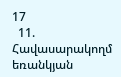17
  11. Հավասարակողմ եռանկյան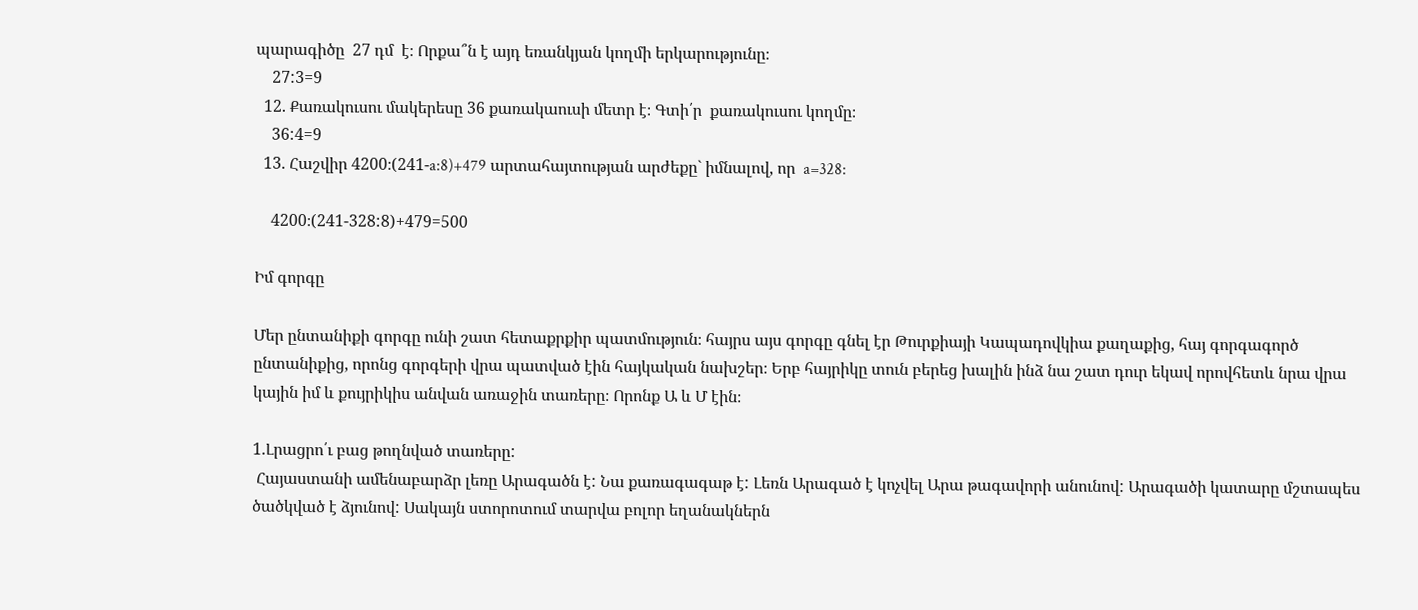պարագիծը  27 դմ  է։ Որքա՞ն է այդ եռանկյան կողմի երկարությունը։
    27:3=9
  12. Քառակուսու մակերեսը 36 քառակաուսի մետր է։ Գտի՛ր  քառակուսու կողմը։
    36:4=9
  13. Հաշվիր 4200։(241-a:8)+479 արտահայտության արժեքը` իմնալով, որ  a=328:

    4200։(241-328:8)+479=500

Իմ գորգը

Մեր ընտանիքի գորգը ունի շատ հետաքրքիր պատմություն։ հայրս այս գորգը գնել էր Թուրքիայի Կապադովկիա քաղաքից, հայ գորգագործ ընտանիքից, որոնց գորգերի վրա պատված էին հայկական նախշեր։ Երբ հայրիկը տուն բերեց խալին ինձ նա շատ դուր եկավ որովհետև նրա վրա կային իմ և քույրիկիս անվան առաջին տառերը։ Որոնք Ա և Մ էին։

1.Լրացրո՛ւ բաց թողնված տառերը:
 Հայաստանի ամենաբարձր լեռը Արագածն է: Նա քառագագաթ է: Լեռն Արագած է կոչվել Արա թագավորի անունով: Արագածի կատարը մշտապես ծածկված է ձյունով: Սակայն ստորոտում տարվա բոլոր եղանակներն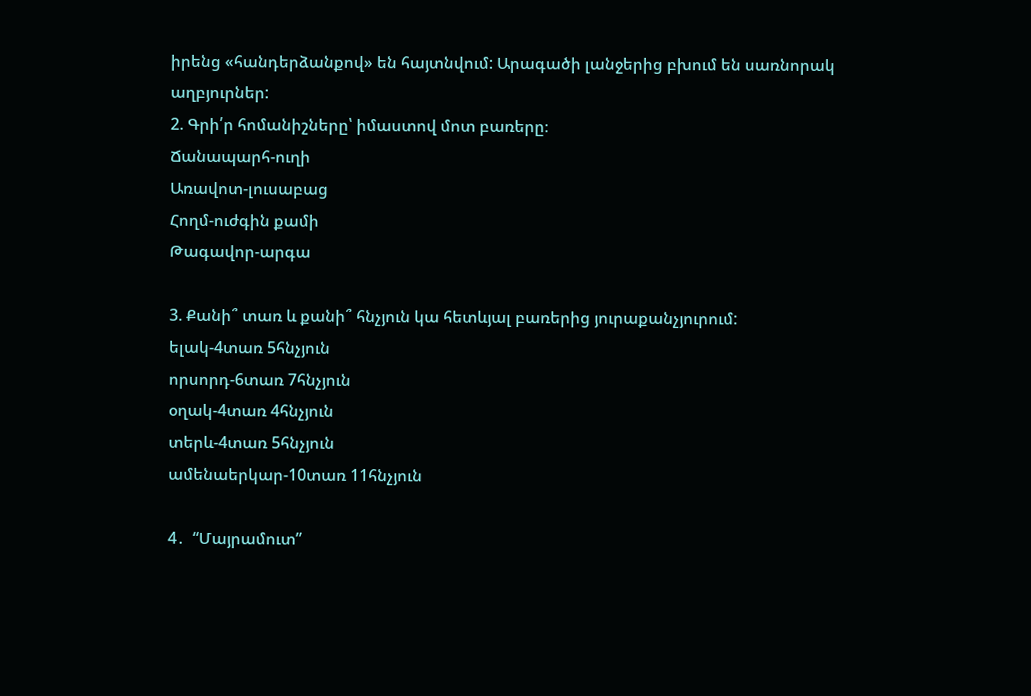իրենց «հանդերձանքով» են հայտնվում: Արագածի լանջերից բխում են սառնորակ աղբյուրներ:
2. Գրի՛ր հոմանիշները՝ իմաստով մոտ բառերը։
Ճանապարհ-ուղի
Առավոտ-լուսաբաց
Հողմ-ուժգին քամի
Թագավոր-արգա

3. Քանի՞ տառ և քանի՞ հնչյուն կա հետևյալ բառերից յուրաքանչյուրում:
ելակ-4տառ 5հնչյուն
որսորդ-6տառ 7հնչյուն
օղակ-4տառ 4հնչյուն
տերև-4տառ 5հնչյուն
ամենաերկար-10տառ 11հնչյուն

4․  “Մայրամուտ”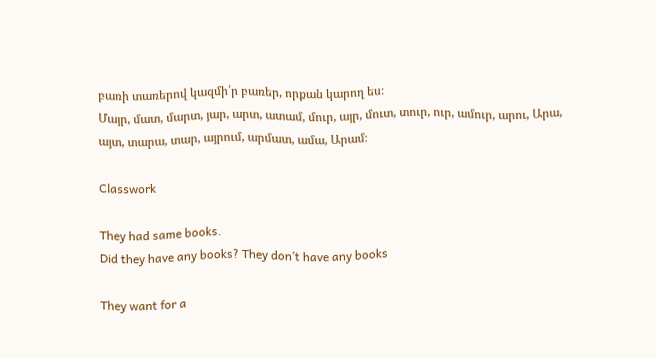բառի տառերով կազմի՛ր բառեր, որքան կարող ես։
Մայր, մատ, մարտ, յար, արտ, ատամ, մուր, այր, մուտ, տուր, ուր, ամուր, արու, Արա, այտ, տարա, տար, այրում, արմատ, ամա, Արամ։

Classwork

They had same books.
Did they have any books? They don’t have any books

They want for a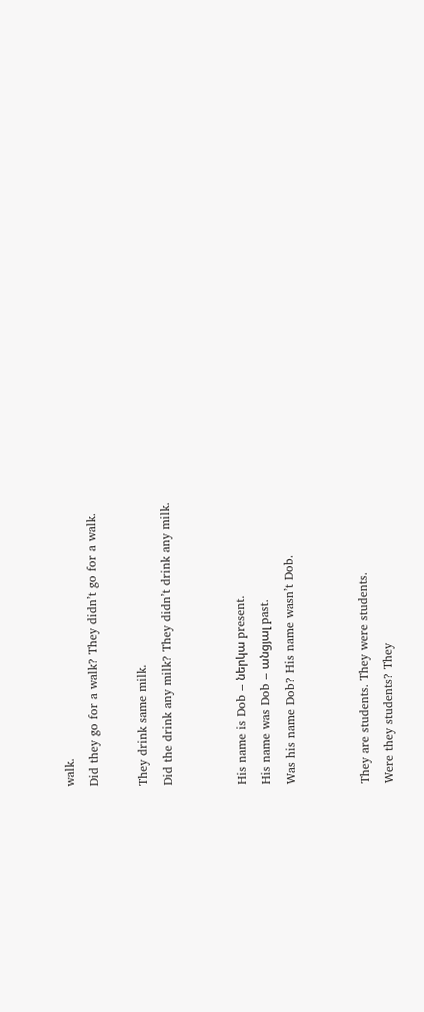walk.
Did they go for a walk? They didn’t go for a walk.

They drink same milk.
Did the drink any milk? They didn’t drink any milk.


His name is Dob – ներկա present.
His name was Dob – անցյալ past.
Was his name Dob? His name wasn’t Dob.


They are students. They were students.
Were they students? They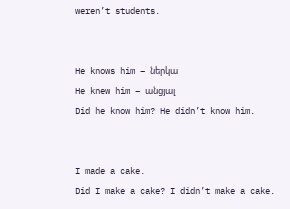weren’t students.


He knows him – ներկա
He knew him – անցյալ
Did he know him? He didn’t know him.


I made a cake.
Did I make a cake? I didn’t make a cake.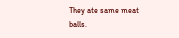They ate same meat balls.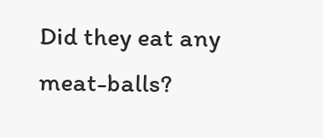Did they eat any meat-balls?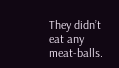They didn’t eat any meat-balls.